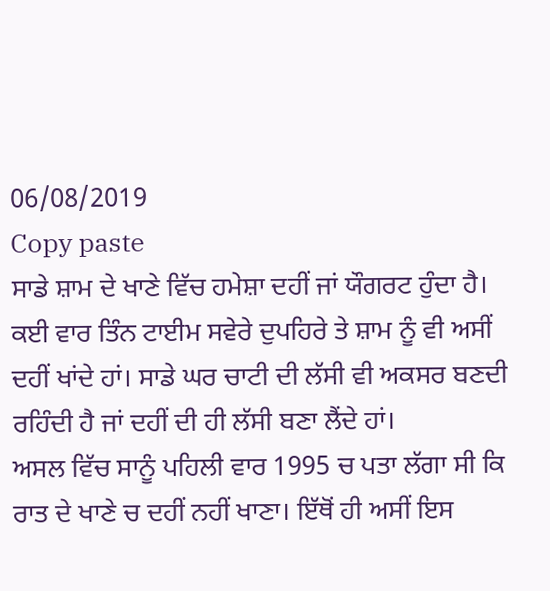06/08/2019
Copy paste
ਸਾਡੇ ਸ਼ਾਮ ਦੇ ਖਾਣੇ ਵਿੱਚ ਹਮੇਸ਼ਾ ਦਹੀਂ ਜਾਂ ਯੌਗਰਟ ਹੁੰਦਾ ਹੈ। ਕਈ ਵਾਰ ਤਿੰਨ ਟਾਈਮ ਸਵੇਰੇ ਦੁਪਹਿਰੇ ਤੇ ਸ਼ਾਮ ਨੂੰ ਵੀ ਅਸੀਂ ਦਹੀਂ ਖਾਂਦੇ ਹਾਂ। ਸਾਡੇ ਘਰ ਚਾਟੀ ਦੀ ਲੱਸੀ ਵੀ ਅਕਸਰ ਬਣਦੀ ਰਹਿੰਦੀ ਹੈ ਜਾਂ ਦਹੀਂ ਦੀ ਹੀ ਲੱਸੀ ਬਣਾ ਲੈਂਦੇ ਹਾਂ।
ਅਸਲ ਵਿੱਚ ਸਾਨੂੰ ਪਹਿਲੀ ਵਾਰ 1995 ਚ ਪਤਾ ਲੱਗਾ ਸੀ ਕਿ ਰਾਤ ਦੇ ਖਾਣੇ ਚ ਦਹੀਂ ਨਹੀਂ ਖਾਣਾ। ਇੱਥੋਂ ਹੀ ਅਸੀਂ ਇਸ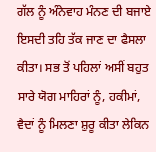ਗੱਲ ਨੂੰ ਅੰਨੇਵਾਹ ਮੰਨਣ ਦੀ ਬਜਾਏ ਇਸਦੀ ਤਹਿ ਤੱਕ ਜਾਣ ਦਾ ਫੈਸਲਾ ਕੀਤਾ। ਸਭ ਤੋਂ ਪਹਿਲਾਂ ਅਸੀਂ ਬਹੁਤ ਸਾਰੇ ਯੋਗ ਮਾਹਿਰਾਂ ਨੂੰ, ਹਕੀਮਾਂ, ਵੈਦਾਂ ਨੂੰ ਮਿਲਣਾ ਸ਼ੁਰੂ ਕੀਤਾ ਲੇਕਿਨ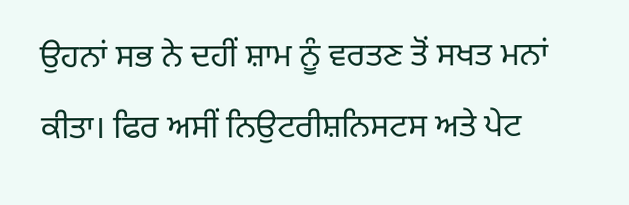ਉਹਨਾਂ ਸਭ ਨੇ ਦਹੀਂ ਸ਼ਾਮ ਨੂੰ ਵਰਤਣ ਤੋਂ ਸਖਤ ਮਨਾਂ ਕੀਤਾ। ਫਿਰ ਅਸੀਂ ਨਿਉਟਰੀਸ਼ਨਿਸਟਸ ਅਤੇ ਪੇਟ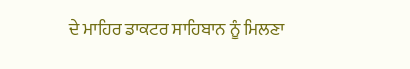ਦੇ ਮਾਹਿਰ ਡਾਕਟਰ ਸਾਹਿਬਾਨ ਨੂੰ ਮਿਲਣਾ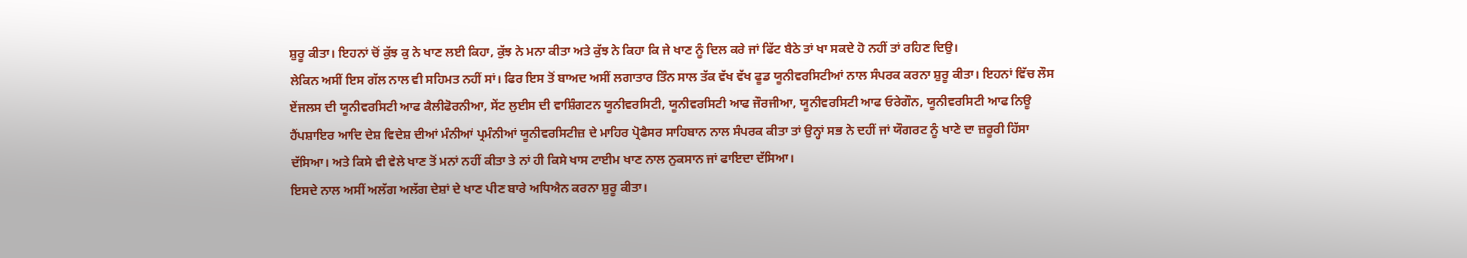ਸ਼ੁਰੂ ਕੀਤਾ। ਇਹਨਾਂ ਚੋਂ ਕੁੱਝ ਕੁ ਨੇ ਖਾਣ ਲਈ ਕਿਹਾ, ਕੁੱਝ ਨੇ ਮਨਾ ਕੀਤਾ ਅਤੇ ਕੁੱਝ ਨੇ ਕਿਹਾ ਕਿ ਜੇ ਖਾਣ ਨੂੰ ਦਿਲ ਕਰੇ ਜਾਂ ਫਿੱਟ ਬੈਠੇ ਤਾਂ ਖਾ ਸਕਦੇ ਹੋ ਨਹੀਂ ਤਾਂ ਰਹਿਣ ਦਿਉ।
ਲੇਕਿਨ ਅਸੀਂ ਇਸ ਗੱਲ ਨਾਲ ਵੀ ਸਹਿਮਤ ਨਹੀਂ ਸਾਂ। ਫਿਰ ਇਸ ਤੋਂ ਬਾਅਦ ਅਸੀਂ ਲਗਾਤਾਰ ਤਿੰਨ ਸਾਲ ਤੱਕ ਵੱਖ ਵੱਖ ਫੂਡ ਯੂਨੀਵਰਸਿਟੀਆਂ ਨਾਲ ਸੰਪਰਕ ਕਰਨਾ ਸ਼ੁਰੂ ਕੀਤਾ। ਇਹਨਾਂ ਵਿੱਚ ਲੌਸ ਏਂਜਲਸ ਦੀ ਯੂਨੀਵਰਸਿਟੀ ਆਫ ਕੈਲੀਫੋਰਨੀਆ, ਸੇਂਟ ਲੁਈਸ ਦੀ ਵਾਸ਼ਿੰਗਟਨ ਯੂਨੀਵਰਸਿਟੀ, ਯੂਨੀਵਰਸਿਟੀ ਆਫ ਜੌਰਜੀਆ, ਯੂਨੀਵਰਸਿਟੀ ਆਫ ਓਰੇਗੌਨ, ਯੂਨੀਵਰਸਿਟੀ ਆਫ ਨਿਊ ਹੈਂਪਸ਼ਾਇਰ ਆਦਿ ਦੇਸ਼ ਵਿਦੇਸ਼ ਦੀਆਂ ਮੰਨੀਆਂ ਪ੍ਰਮੰਨੀਆਂ ਯੂਨੀਵਰਸਿਟੀਜ਼ ਦੇ ਮਾਹਿਰ ਪ੍ਰੋਫੈਸਰ ਸਾਹਿਬਾਨ ਨਾਲ ਸੰਪਰਕ ਕੀਤਾ ਤਾਂ ਉਨ੍ਹਾਂ ਸਭ ਨੇ ਦਹੀਂ ਜਾਂ ਯੌਗਰਟ ਨੂੰ ਖਾਣੇ ਦਾ ਜ਼ਰੂਰੀ ਹਿੱਸਾ ਦੱਸਿਆ। ਅਤੇ ਕਿਸੇ ਵੀ ਵੇਲੇ ਖਾਣ ਤੋਂ ਮਨਾਂ ਨਹੀਂ ਕੀਤਾ ਤੇ ਨਾਂ ਹੀ ਕਿਸੇ ਖਾਸ ਟਾਈਮ ਖਾਣ ਨਾਲ ਨੁਕਸਾਨ ਜਾਂ ਫਾਇਦਾ ਦੱਸਿਆ।
ਇਸਦੇ ਨਾਲ ਅਸੀਂ ਅਲੱਗ ਅਲੱਗ ਦੇਸ਼ਾਂ ਦੇ ਖਾਣ ਪੀਣ ਬਾਰੇ ਅਧਿਐਨ ਕਰਨਾ ਸ਼ੁਰੂ ਕੀਤਾ।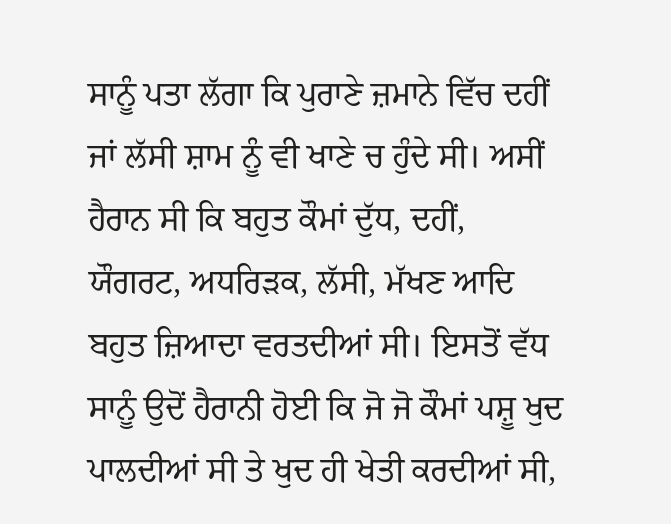ਸਾਨੂੰ ਪਤਾ ਲੱਗਾ ਕਿ ਪੁਰਾਣੇ ਜ਼ਮਾਨੇ ਵਿੱਚ ਦਹੀਂ ਜਾਂ ਲੱਸੀ ਸ਼ਾਮ ਨੂੰ ਵੀ ਖਾਣੇ ਚ ਹੁੰਦੇ ਸੀ। ਅਸੀਂ ਹੈਰਾਨ ਸੀ ਕਿ ਬਹੁਤ ਕੌਮਾਂ ਦੁੱਧ, ਦਹੀਂ, ਯੌਗਰਟ, ਅਧਰਿੜਕ, ਲੱਸੀ, ਮੱਖਣ ਆਦਿ ਬਹੁਤ ਜ਼ਿਆਦਾ ਵਰਤਦੀਆਂ ਸੀ। ਇਸਤੋਂ ਵੱਧ ਸਾਨੂੰ ਉਦੋਂ ਹੈਰਾਨੀ ਹੋਈ ਕਿ ਜੋ ਜੋ ਕੌਮਾਂ ਪਸ਼ੂ ਖੁਦ ਪਾਲਦੀਆਂ ਸੀ ਤੇ ਖੁਦ ਹੀ ਖੇਤੀ ਕਰਦੀਆਂ ਸੀ,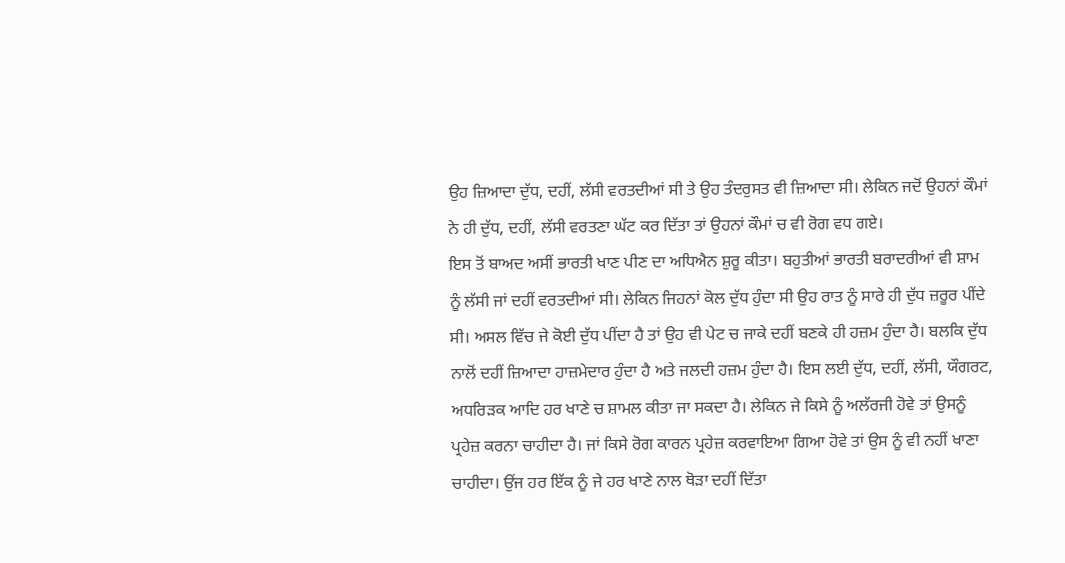ਉਹ ਜ਼ਿਆਦਾ ਦੁੱਧ, ਦਹੀਂ, ਲੱਸੀ ਵਰਤਦੀਆਂ ਸੀ ਤੇ ਉਹ ਤੰਦਰੁਸਤ ਵੀ ਜ਼ਿਆਦਾ ਸੀ। ਲੇਕਿਨ ਜਦੋਂ ਉਹਨਾਂ ਕੌਮਾਂ ਨੇ ਹੀ ਦੁੱਧ, ਦਹੀਂ, ਲੱਸੀ ਵਰਤਣਾ ਘੱਟ ਕਰ ਦਿੱਤਾ ਤਾਂ ਉਹਨਾਂ ਕੌਮਾਂ ਚ ਵੀ ਰੋਗ ਵਧ ਗਏ।
ਇਸ ਤੋਂ ਬਾਅਦ ਅਸੀਂ ਭਾਰਤੀ ਖਾਣ ਪੀਣ ਦਾ ਅਧਿਐਨ ਸ਼ੁਰੂ ਕੀਤਾ। ਬਹੁਤੀਆਂ ਭਾਰਤੀ ਬਰਾਦਰੀਆਂ ਵੀ ਸ਼ਾਮ ਨੂੰ ਲੱਸੀ ਜਾਂ ਦਹੀਂ ਵਰਤਦੀਆਂ ਸੀ। ਲੇਕਿਨ ਜਿਹਨਾਂ ਕੋਲ ਦੁੱਧ ਹੁੰਦਾ ਸੀ ਉਹ ਰਾਤ ਨੂੰ ਸਾਰੇ ਹੀ ਦੁੱਧ ਜ਼ਰੂਰ ਪੀਂਦੇ ਸੀ। ਅਸਲ ਵਿੱਚ ਜੇ ਕੋਈ ਦੁੱਧ ਪੀਂਦਾ ਹੈ ਤਾਂ ਉਹ ਵੀ ਪੇਟ ਚ ਜਾਕੇ ਦਹੀਂ ਬਣਕੇ ਹੀ ਹਜ਼ਮ ਹੁੰਦਾ ਹੈ। ਬਲਕਿ ਦੁੱਧ ਨਾਲੋਂ ਦਹੀਂ ਜ਼ਿਆਦਾ ਹਾਜ਼ਮੇਦਾਰ ਹੁੰਦਾ ਹੈ ਅਤੇ ਜਲਦੀ ਹਜ਼ਮ ਹੁੰਦਾ ਹੈ। ਇਸ ਲਈ ਦੁੱਧ, ਦਹੀਂ, ਲੱਸੀ, ਯੌਗਰਟ, ਅਧਰਿੜਕ ਆਦਿ ਹਰ ਖਾਣੇ ਚ ਸ਼ਾਮਲ ਕੀਤਾ ਜਾ ਸਕਦਾ ਹੈ। ਲੇਕਿਨ ਜੇ ਕਿਸੇ ਨੂੰ ਅਲੱਰਜੀ ਹੋਵੇ ਤਾਂ ਉਸਨੂੰ ਪ੍ਰਹੇਜ਼ ਕਰਨਾ ਚਾਹੀਦਾ ਹੈ। ਜਾਂ ਕਿਸੇ ਰੋਗ ਕਾਰਨ ਪ੍ਰਹੇਜ਼ ਕਰਵਾਇਆ ਗਿਆ ਹੋਵੇ ਤਾਂ ਉਸ ਨੂੰ ਵੀ ਨਹੀਂ ਖਾਣਾ ਚਾਹੀਦਾ। ਉਂਜ ਹਰ ਇੱਕ ਨੂੰ ਜੇ ਹਰ ਖਾਣੇ ਨਾਲ ਥੋੜਾ ਦਹੀਂ ਦਿੱਤਾ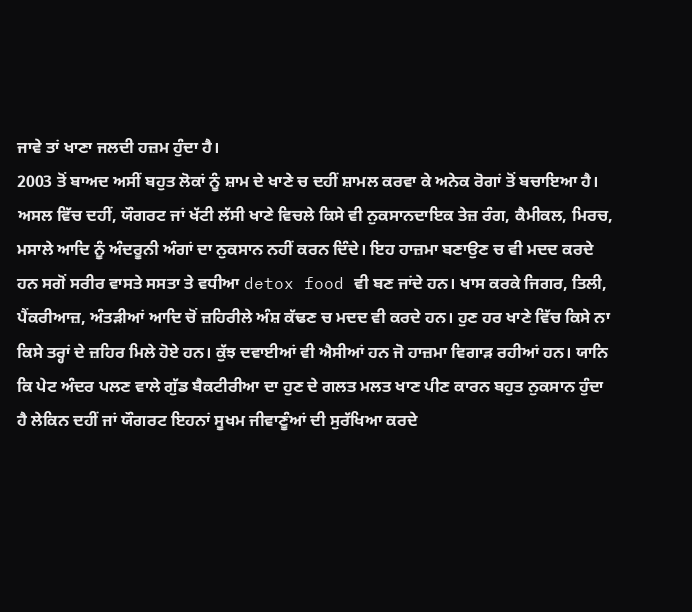ਜਾਵੇ ਤਾਂ ਖਾਣਾ ਜਲਦੀ ਹਜ਼ਮ ਹੁੰਦਾ ਹੈ।
2003 ਤੋਂ ਬਾਅਦ ਅਸੀਂ ਬਹੁਤ ਲੋਕਾਂ ਨੂੰ ਸ਼ਾਮ ਦੇ ਖਾਣੇ ਚ ਦਹੀਂ ਸ਼ਾਮਲ ਕਰਵਾ ਕੇ ਅਨੇਕ ਰੋਗਾਂ ਤੋਂ ਬਚਾਇਆ ਹੈ। ਅਸਲ ਵਿੱਚ ਦਹੀਂ, ਯੌਗਰਟ ਜਾਂ ਖੱਟੀ ਲੱਸੀ ਖਾਣੇ ਵਿਚਲੇ ਕਿਸੇ ਵੀ ਨੁਕਸਾਨਦਾਇਕ ਤੇਜ਼ ਰੰਗ, ਕੈਮੀਕਲ, ਮਿਰਚ, ਮਸਾਲੇ ਆਦਿ ਨੂੰ ਅੰਦਰੂਨੀ ਅੰਗਾਂ ਦਾ ਨੁਕਸਾਨ ਨਹੀਂ ਕਰਨ ਦਿੰਦੇ। ਇਹ ਹਾਜ਼ਮਾ ਬਣਾਉਣ ਚ ਵੀ ਮਦਦ ਕਰਦੇ ਹਨ ਸਗੋਂ ਸਰੀਰ ਵਾਸਤੇ ਸਸਤਾ ਤੇ ਵਧੀਆ detox food ਵੀ ਬਣ ਜਾਂਦੇ ਹਨ। ਖਾਸ ਕਰਕੇ ਜਿਗਰ, ਤਿਲੀ, ਪੈਂਕਰੀਆਜ਼, ਅੰਤੜੀਆਂ ਆਦਿ ਚੋਂ ਜ਼ਹਿਰੀਲੇ ਅੰਸ਼ ਕੱਢਣ ਚ ਮਦਦ ਵੀ ਕਰਦੇ ਹਨ। ਹੁਣ ਹਰ ਖਾਣੇ ਵਿੱਚ ਕਿਸੇ ਨਾ ਕਿਸੇ ਤਰ੍ਹਾਂ ਦੇ ਜ਼ਹਿਰ ਮਿਲੇ ਹੋਏ ਹਨ। ਕੁੱਝ ਦਵਾਈਆਂ ਵੀ ਐਸੀਆਂ ਹਨ ਜੋ ਹਾਜ਼ਮਾ ਵਿਗਾੜ ਰਹੀਆਂ ਹਨ। ਯਾਨਿ ਕਿ ਪੇਟ ਅੰਦਰ ਪਲਣ ਵਾਲੇ ਗੁੱਡ ਬੈਕਟੀਰੀਆ ਦਾ ਹੁਣ ਦੇ ਗਲਤ ਮਲਤ ਖਾਣ ਪੀਣ ਕਾਰਨ ਬਹੁਤ ਨੁਕਸਾਨ ਹੁੰਦਾ ਹੈ ਲੇਕਿਨ ਦਹੀਂ ਜਾਂ ਯੌਗਰਟ ਇਹਨਾਂ ਸੂਖਮ ਜੀਵਾਣੂੰਆਂ ਦੀ ਸੁਰੱਖਿਆ ਕਰਦੇ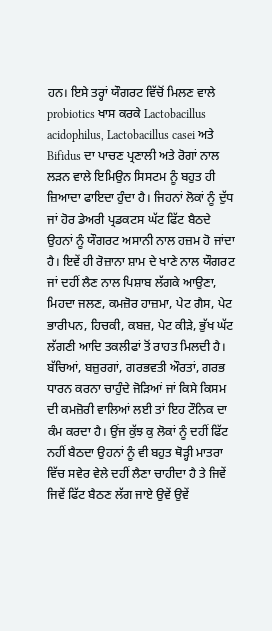ਹਨ। ਇਸੇ ਤਰ੍ਹਾਂ ਯੌਗਰਟ ਵਿੱਚੋਂ ਮਿਲਣ ਵਾਲੇ probiotics ਖਾਸ ਕਰਕੇ Lactobacillus acidophilus, Lactobacillus casei ਅਤੇ Bifidus ਦਾ ਪਾਚਣ ਪ੍ਰਣਾਲੀ ਅਤੇ ਰੋਗਾਂ ਨਾਲ ਲੜਨ ਵਾਲੇ ਇਮਿਉਨ ਸਿਸਟਮ ਨੂੰ ਬਹੁਤ ਹੀ ਜ਼ਿਆਦਾ ਫਾਇਦਾ ਹੁੰਦਾ ਹੈ। ਜਿਹਨਾਂ ਲੋਕਾਂ ਨੂੰ ਦੁੱਧ ਜਾਂ ਹੋਰ ਡੇਅਰੀ ਪ੍ਰਡਕਟਸ ਘੱਟ ਫਿੱਟ ਬੈਠਦੇ ਉਹਨਾਂ ਨੂੰ ਯੌਗਰਟ ਅਸਾਨੀ ਨਾਲ ਹਜ਼ਮ ਹੋ ਜਾਂਦਾ ਹੈ। ਇਵੇਂ ਹੀ ਰੋਜ਼ਾਨਾ ਸ਼ਾਮ ਦੇ ਖਾਣੇ ਨਾਲ ਯੌਗਰਟ ਜਾਂ ਦਹੀਂ ਲੈਣ ਨਾਲ ਪਿਸ਼ਾਬ ਲੱਗਕੇ ਆਉਣਾ, ਮਿਹਦਾ ਜਲਣ, ਕਮਜ਼ੋਰ ਹਾਜ਼ਮਾ, ਪੇਟ ਗੈਸ, ਪੇਟ ਭਾਰੀਪਨ, ਹਿਚਕੀ, ਕਬਜ਼, ਪੇਟ ਕੀੜੇ, ਭੁੱਖ ਘੱਟ ਲੱਗਣੀ ਆਦਿ ਤਕਲੀਫਾਂ ਤੋਂ ਰਾਹਤ ਮਿਲਦੀ ਹੈ। ਬੱਚਿਆਂ, ਬਜ਼ੁਰਗਾਂ, ਗਰਭਵਤੀ ਔਰਤਾਂ, ਗਰਭ ਧਾਰਨ ਕਰਨਾ ਚਾਹੁੰਦੇ ਜੋੜਿਆਂ ਜਾਂ ਕਿਸੇ ਕਿਸਮ ਦੀ ਕਮਜ਼ੋਰੀ ਵਾਲਿਆਂ ਲਈ ਤਾਂ ਇਹ ਟੌਨਿਕ ਦਾ ਕੰਮ ਕਰਦਾ ਹੈ। ਉਂਜ ਕੁੱਝ ਕੁ ਲੋਕਾਂ ਨੂੰ ਦਹੀਂ ਫਿੱਟ ਨਹੀਂ ਬੈਠਦਾ ਉਹਨਾਂ ਨੂੰ ਵੀ ਬਹੁਤ ਥੋੜ੍ਹੀ ਮਾਤਰਾ ਵਿੱਚ ਸਵੇਰ ਵੇਲੇ ਦਹੀਂ ਲੈਣਾ ਚਾਹੀਦਾ ਹੈ ਤੇ ਜਿਵੇਂ ਜਿਵੇਂ ਫਿੱਟ ਬੈਠਣ ਲੱਗ ਜਾਏ ਉਵੇਂ ਉਵੇਂ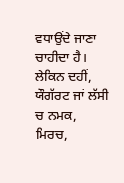ਵਧਾਉਂਦੇ ਜਾਣਾ ਚਾਹੀਦਾ ਹੈ। ਲੇਕਿਨ ਦਹੀਂ, ਯੌਗੱਰਟ ਜਾਂ ਲੱਸੀ ਚ ਨਮਕ, ਮਿਰਚ,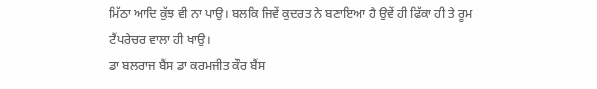ਮਿੱਠਾ ਆਦਿ ਕੁੱਝ ਵੀ ਨਾ ਪਾਉ। ਬਲਕਿ ਜਿਵੇਂ ਕੁਦਰਤ ਨੇ ਬਣਾਇਆ ਹੈ ਉਵੇਂ ਹੀ ਫਿੱਕਾ ਹੀ ਤੇ ਰੂਮ ਟੈਂਪਰੇਚਰ ਵਾਲਾ ਹੀ ਖਾਉ।
ਡਾ ਬਲਰਾਜ ਬੈਂਸ ਡਾ ਕਰਮਜੀਤ ਕੌਰ ਬੈਂਸ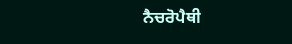ਨੈਚਰੋਪੈਥੀ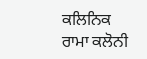ਕਲਿਨਿਕ ਰਾਮਾ ਕਲੋਨੀ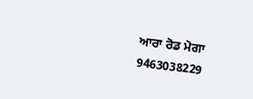ਆਰਾ ਰੋਡ ਮੋਗਾ
9463038229